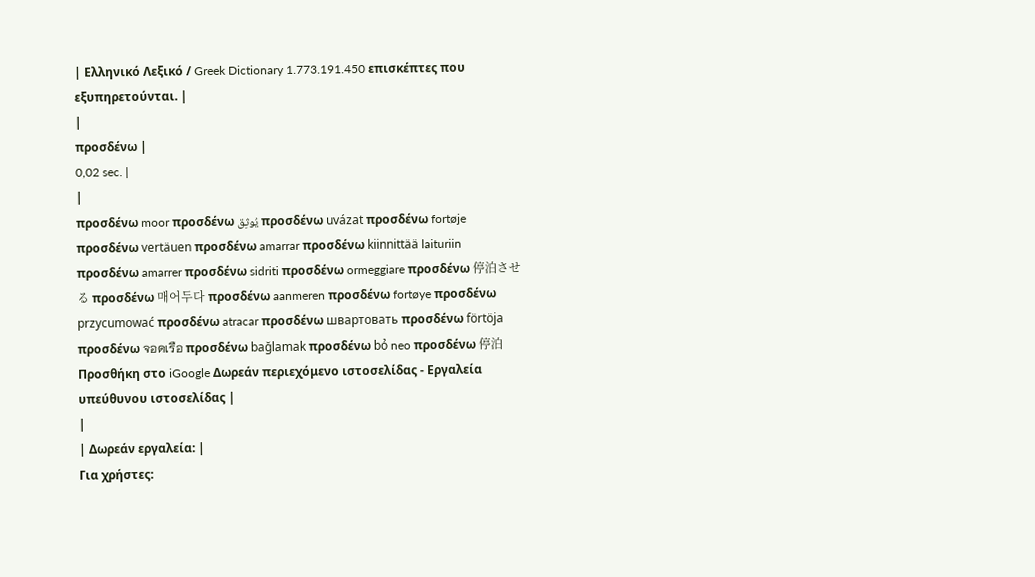| Ελληνικό Λεξικό / Greek Dictionary 1.773.191.450 επισκέπτες που εξυπηρετούνται. |
|
προσδένω |
0,02 sec. |
|
προσδένω moor προσδένω يُوثِق προσδένω uvázat προσδένω fortøje προσδένω vertäuen προσδένω amarrar προσδένω kiinnittää laituriin προσδένω amarrer προσδένω sidriti προσδένω ormeggiare προσδένω 停泊させる προσδένω 매어두다 προσδένω aanmeren προσδένω fortøye προσδένω przycumować προσδένω atracar προσδένω швартовать προσδένω förtöja προσδένω จอดเรือ προσδένω bağlamak προσδένω bỏ neo προσδένω 停泊 Προσθήκη στο iGoogle Δωρεάν περιεχόμενο ιστοσελίδας - Εργαλεία υπεύθυνου ιστοσελίδας |
|
| Δωρεάν εργαλεία: |
Για χρήστες: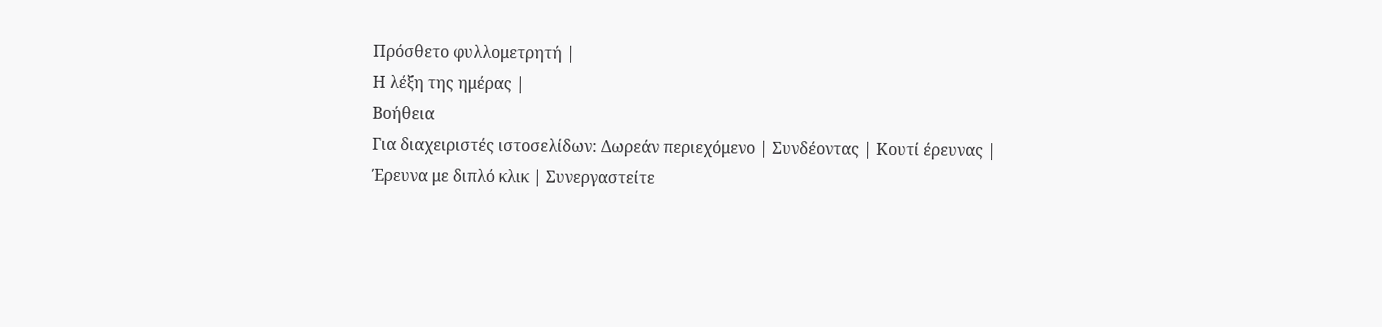Πρόσθετο φυλλομετρητή |
Η λέξη της ημέρας |
Βοήθεια
Για διαχειριστές ιστοσελίδων: Δωρεάν περιεχόμενο | Συνδέοντας | Κουτί έρευνας | Έρευνα με διπλό κλικ | Συνεργαστείτε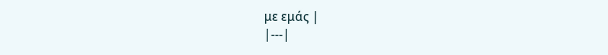με εμάς |
|---|